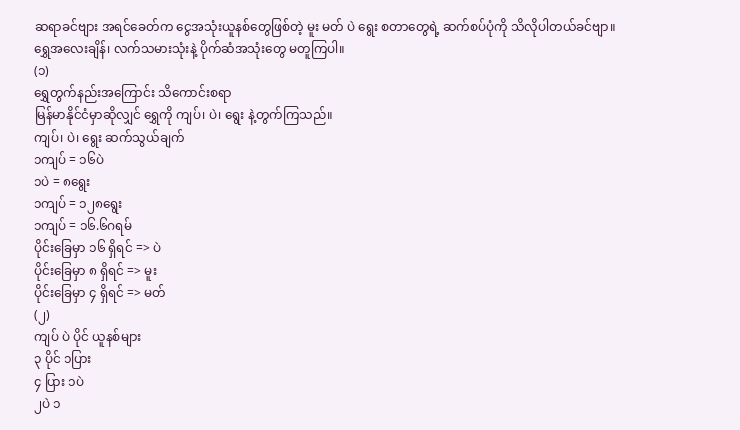ဆရာခင်ဗျား အရင်ခေတ်က ငွေအသုံးယူနစ်တွေဖြစ်တဲ့ မူး မတ် ပဲ ရွေး စတာတွေရဲ့ ဆက်စပ်ပုံကို သိလိုပါတယ်ခင်ဗျာ။
ရွှေအလေးချိန်၊ လက်သမားသုံးနဲ့ ပိုက်ဆံအသုံးတွေ မတူကြပါ။
(၁)
ရွှေတွက်နည်းအကြောင်း သိကောင်းစရာ
မြန်မာနိုင်ငံမှာဆိုလျှင် ရွှေကို ကျပ်၊ ပဲ၊ ရွေး နဲ့တွက်ကြသည်။
ကျပ်၊ ပဲ၊ ရွေး ဆက်သွယ်ချက်
၁ကျပ် = ၁၆ပဲ
၁ပဲ = ၈ရွေး
၁ကျပ် = ၁၂၈ရွေး
၁ကျပ် = ၁၆.၆ဂရမ်
ပိုင်းခြေမှာ ၁၆ ရှိရင် => ပဲ
ပိုင်းခြေမှာ ၈ ရှိရင် => မူး
ပိုင်းခြေမှာ ၄ ရှိရင် => မတ်
(၂)
ကျပ် ပဲ ပိုင် ယူနစ်များ
၃ ပိုင် ၁ပြား
၄ ပြား ၁ပဲ
၂ပဲ ၁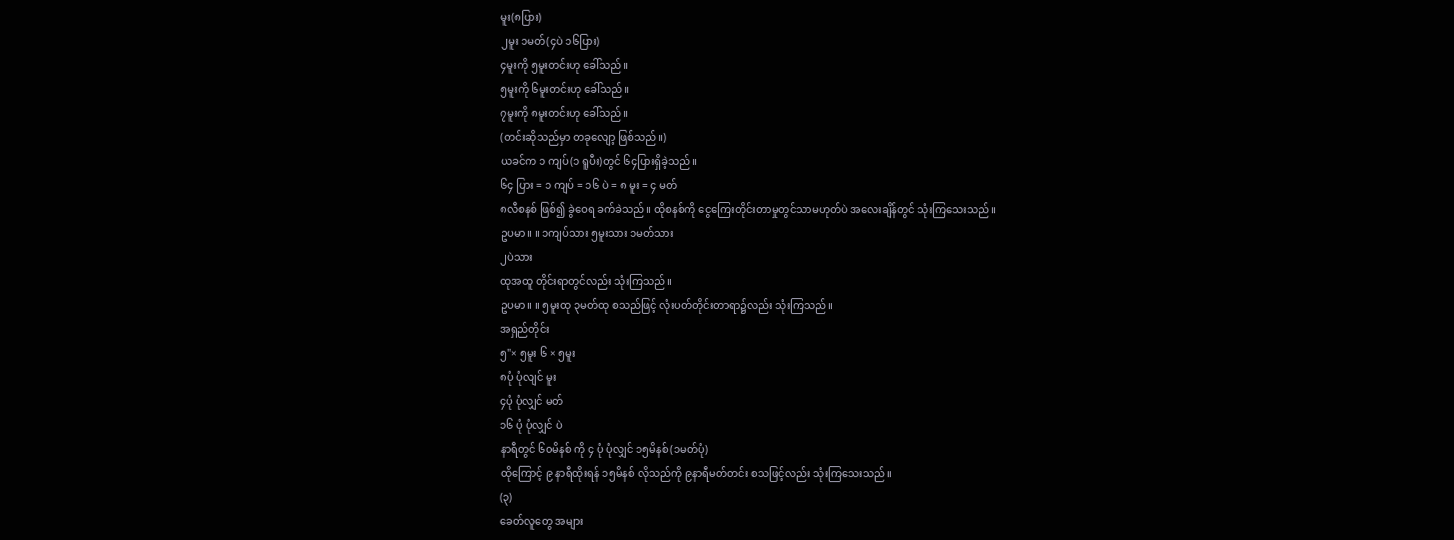မူး(၈ပြား)
၂မူး ၁မတ်(၄ပဲ ၁၆ပြား)
၄မူးကို ၅မူးတင်းဟု ခေါ်သည်။
၅မူးကို ၆မူးတင်းဟု ခေါ်သည်။
၇မူးကို ၈မူးတင်းဟု ခေါ်သည်။
(တင်းဆိုသည်မှာ တခုလျော့ ဖြစ်သည်။)
ယခင်က ၁ ကျပ်(၁ ရူပီး)တွင် ၆၄ပြားရှိခဲ့သည်။
၆၄ ပြား = ၁ ကျပ် = ၁၆ ပဲ = ၈ မူး = ၄ မတ်
၈လီစနစ် ဖြစ်၍ ခွဲဝေရ ခက်ခဲသည်။ ထိုစနစ်ကို ငွေကြေးတိုင်းတာမှုတွင်သာမဟုတ်ပဲ အလေးချိန်တွင် သုံးကြသေးသည်။
ဥပမာ။ ။ ၁ကျပ်သား ၅မူးသား ၁မတ်သား
၂ပဲသား
ထုအထူ တိုင်းရာတွင်လည်း သုံးကြသည်။
ဥပမာ။ ။ ၅မူးထု ၃မတ်ထု စသည်ဖြင့် လုံးပတ်တိုင်းတာရာ၌လည်း သုံးကြသည်။
အရှည်တိုင်း
၅"× ၅မူး ၆ × ၅မူး
၈ပုံ ပုံလျင် မူး
၄ပုံ ပုံလျှင် မတ်
၁၆ ပုံ ပုံလျှင် ပဲ
နာရီတွင် ၆၀မိနစ် ကို ၄ ပုံ ပုံလျှင် ၁၅မိနစ်(၁မတ်ပုံ)
ထိုကြောင့် ၉ နာရီထိုးရန် ၁၅မိနစ် လိုသည်ကို ၉နာရီမတ်တင်း စသဖြင့်လည်း သုံးကြသေးသည်။
(၃)
ခေတ်လူတွေ အများ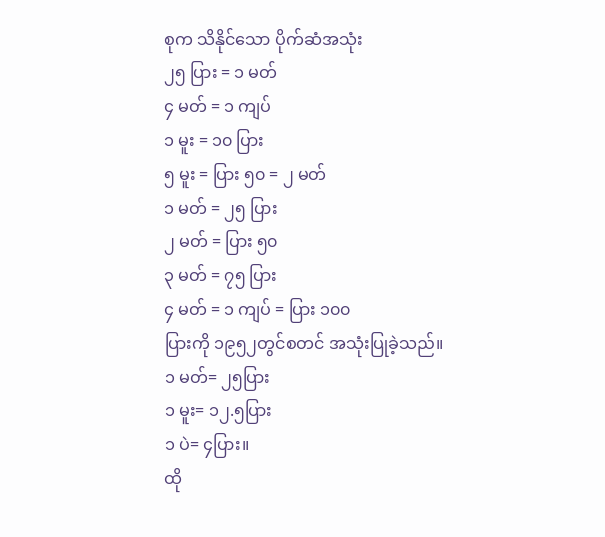စုက သိနိုင်သော ပိုက်ဆံအသုံး
၂၅ ပြား = ၁ မတ်
၄ မတ် = ၁ ကျပ်
၁ မူး = ၁၀ ပြား
၅ မူး = ပြား ၅၀ = ၂ မတ်
၁ မတ် = ၂၅ ပြား
၂ မတ် = ပြား ၅၀
၃ မတ် = ၇၅ ပြား
၄ မတ် = ၁ ကျပ် = ပြား ၁၀၀
ပြားကို ၁၉၅၂တွင်စတင် အသုံးပြုခဲ့သည်။
၁ မတ်= ၂၅ပြား
၁ မူး= ၁၂.၅ပြား
၁ ပဲ= ၄ပြား။
ထို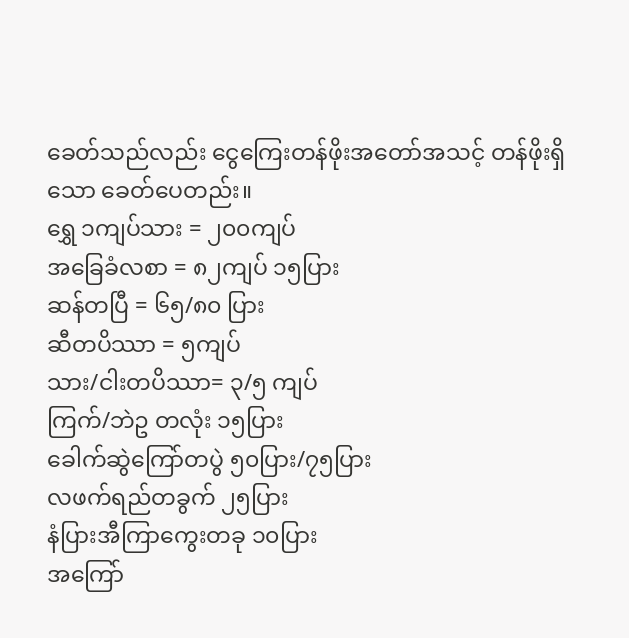ခေတ်သည်လည်း ငွေကြေးတန်ဖိုးအတော်အသင့် တန်ဖိုးရှိသော ခေတ်ပေတည်း။
ရွှေ ၁ကျပ်သား = ၂၀၀ကျပ်
အခြေခံလစာ = ၈၂ကျပ် ၁၅ပြား
ဆန်တပြီ = ၆၅/၈၀ ပြား
ဆီတပိဿာ = ၅ကျပ်
သား/ငါးတပိဿာ= ၃/၅ ကျပ်
ကြက်/ဘဲဥ တလုံး ၁၅ပြား
ခေါက်ဆွဲကြော်တပွဲ ၅၀ပြား/၇၅ပြား
လဖက်ရည်တခွက် ၂၅ပြား
နံပြားအီကြာကွေးတခု ၁၀ပြား
အကြော်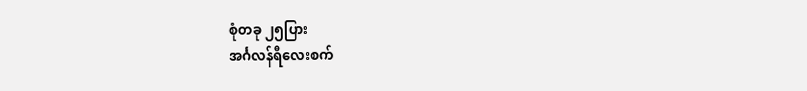စုံတခု ၂၅ပြား
အင်္ဂလန်ရီလေးစက်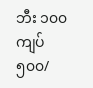ဘီး ၁၀၀ကျပ်
၅၀၀/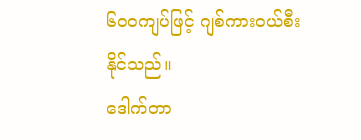၆၀၀ကျပ်ဖြင့် ဂျစ်ကားဝယ်စီးနိုင်သည်။
ဒေါက်တာ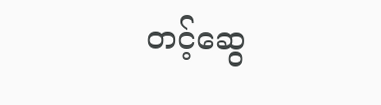တင့်ဆွေ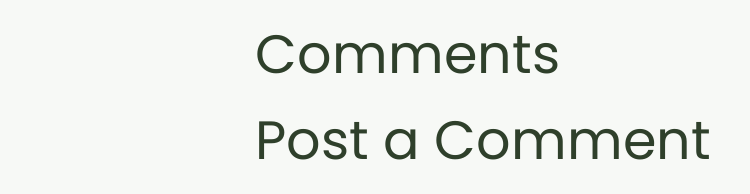Comments
Post a Comment